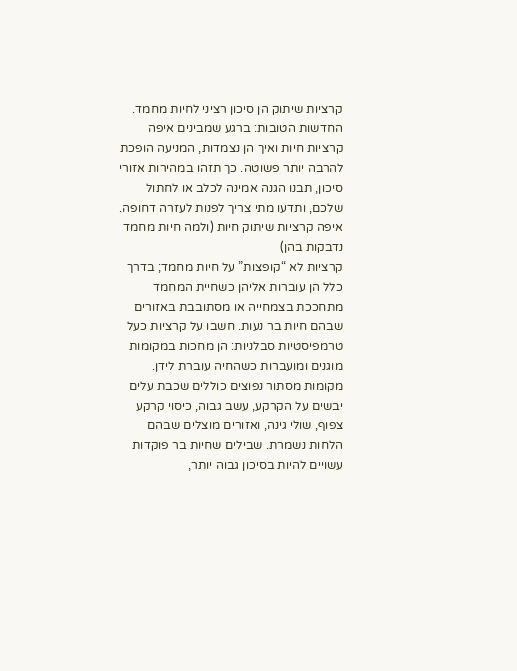קרציות שיתוק הן סיכון רציני לחיות מחמד. החדשות הטובות: ברגע שמבינים איפה קרציות חיות ואיך הן נצמדות, המניעה הופכת להרבה יותר פשוטה. כך תזהו במהירות אזורי סיכון, תבנו הגנה אמינה לכלב או לחתול שלכם, ותדעו מתי צריך לפנות לעזרה דחופה.
איפה קרציות שיתוק חיות (ולמה חיות מחמד נדבקות בהן)
קרציות לא “קופצות” על חיות מחמד; בדרך כלל הן עוברות אליהן כשחיית המחמד מתחככת בצמחייה או מסתובבת באזורים שבהם חיות בר נעות. חשבו על קרציות כעל טרמפיסטיות סבלניות: הן מחכות במקומות מוגנים ומועברות כשהחיה עוברת לידן.
מקומות מסתור נפוצים כוללים שכבת עלים יבשים על הקרקע, עשב גבוה, כיסוי קרקע צפוף, שולי גינה, ואזורים מוצלים שבהם הלחות נשמרת. שבילים שחיות בר פוקדות עשויים להיות בסיכון גבוה יותר,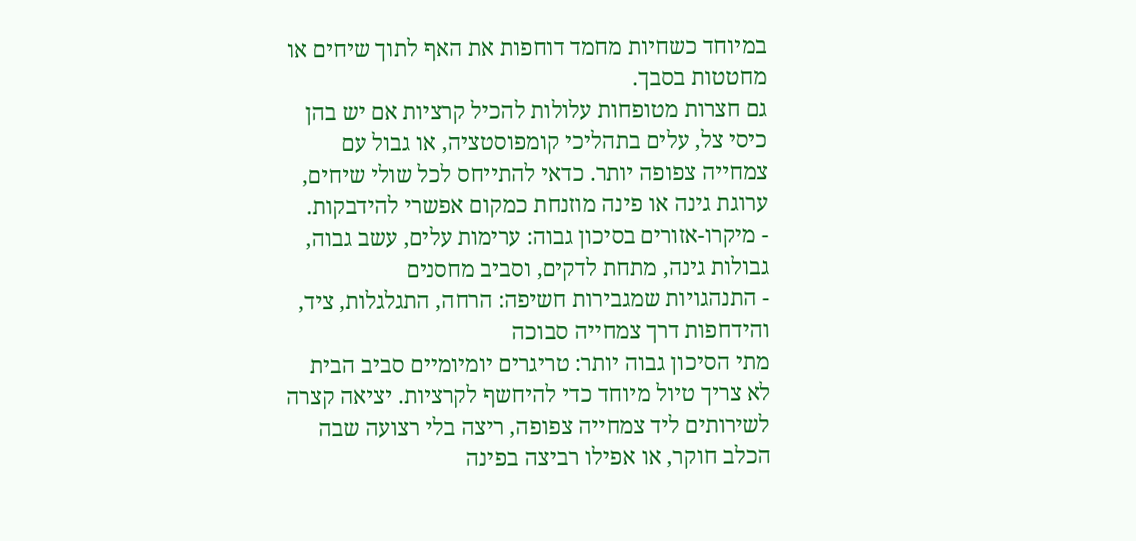במיוחד כשחיות מחמד דוחפות את האף לתוך שיחים או מחטטות בסבך.
גם חצרות מטופחות עלולות להכיל קרציות אם יש בהן כיסי צל, עלים בתהליכי קומפוסטציה, או גבול עם צמחייה צפופה יותר. כדאי להתייחס לכל שולי שיחים, ערוגת גינה או פינה מוזנחת כמקום אפשרי להידבקות.
- מיקרו-אזורים בסיכון גבוה: ערימות עלים, עשב גבוה, גבולות גינה, מתחת לדקים, וסביב מחסנים
- התנהגויות שמגבירות חשיפה: הרחה, התגלגלות, ציד, והידחפות דרך צמחייה סבוכה
מתי הסיכון גבוה יותר: טריגרים יומיומיים סביב הבית
לא צריך טיול מיוחד כדי להיחשף לקרציות. יציאה קצרה לשירותים ליד צמחייה צפופה, ריצה בלי רצועה שבה הכלב חוקר, או אפילו רביצה בפינה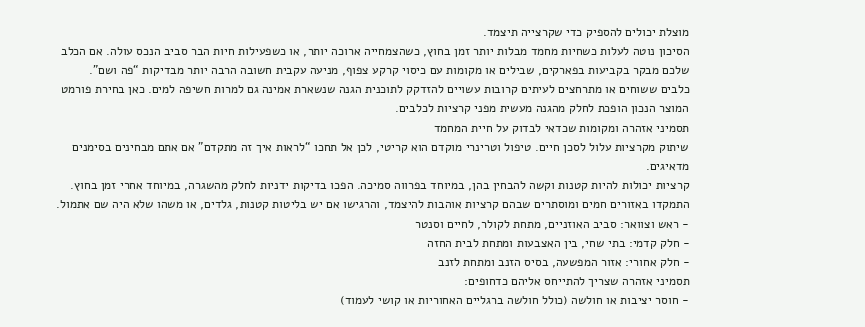מוצלת יכולים להספיק כדי שקרצייה תיצמד.
הסיכון נוטה לעלות כשחיות מחמד מבלות יותר זמן בחוץ, כשהצמחייה ארוכה יותר, או כשפעילות חיות הבר סביב הנכס עולה. אם הכלב שלכם מבקר בקביעות בפארקים, שבילים או מקומות עם כיסוי קרקע צפוף, מניעה עקבית חשובה הרבה יותר מבדיקות “פה ושם”.
כלבים ששוחים או מתרחצים לעיתים קרובות עשויים להזדקק לתוכנית הגנה שנשארת אמינה גם למרות חשיפה למים. כאן בחירת פורמט המוצר הנכון הופכת לחלק מהגנה מעשית מפני קרציות לכלבים.
תסמיני אזהרה ומקומות שכדאי לבדוק על חיית המחמד
שיתוק מקרציות עלול לסכן חיים. טיפול וטרינרי מוקדם הוא קריטי, לכן אל תחכו “לראות איך זה מתקדם” אם אתם מבחינים בסימנים מדאיגים.
קרציות יכולות להיות קטנות וקשה להבחין בהן, במיוחד בפרווה סמיכה. הפכו בדיקות ידניות לחלק מהשגרה, במיוחד אחרי זמן בחוץ. התמקדו באזורים חמים ומוסתרים שבהם קרציות אוהבות להיצמד, והרגישו אם יש בליטות קטנות, גלדים, או משהו שלא היה שם אתמול.
- ראש וצוואר: סביב האוזניים, מתחת לקולר, לחיים וסנטר
- חלק קדמי: בתי שחי, בין האצבעות ומתחת לבית החזה
- חלק אחורי: אזור המפשעה, בסיס הזנב ומתחת לזנב
תסמיני אזהרה שצריך להתייחס אליהם כדחופים:
- חוסר יציבות או חולשה (כולל חולשה ברגליים האחוריות או קושי לעמוד)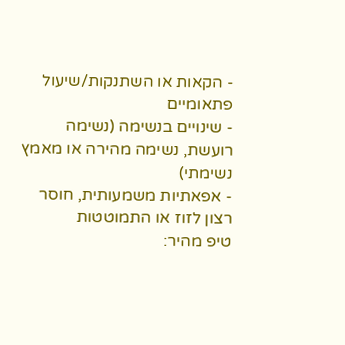- הקאות או השתנקות/שיעול פתאומיים
- שינויים בנשימה (נשימה רועשת, נשימה מהירה או מאמץ נשימתי)
- אפאתיות משמעותית, חוסר רצון לזוז או התמוטטות
טיפ מהיר: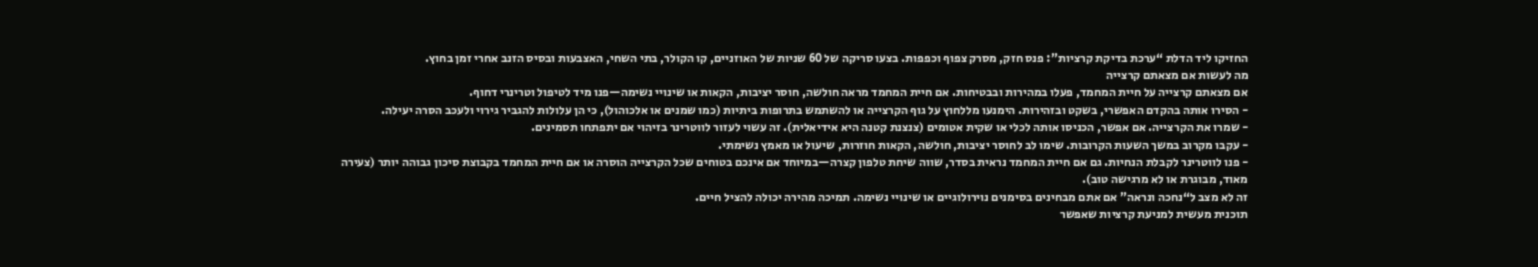החזיקו ליד הדלת “ערכת בדיקת קרציות”: פנס חזק, מסרק צפוף וכפפות. בצעו סריקה של 60 שניות של האוזניים, קו הקולר, בתי השחי, האצבעות ובסיס הזנב אחרי זמן בחוץ.
מה לעשות אם מצאתם קרצייה
אם מצאתם קרצייה על חיית המחמד, פעלו במהירות ובבטיחות. אם חיית המחמד מראה חולשה, חוסר יציבות, הקאות או שינויי נשימה—פנו מיד לטיפול וטרינרי דחוף.
- הסירו אותה בהקדם האפשרי, בשקט ובזהירות. הימנעו מללחוץ על גוף הקרצייה או להשתמש בתרופות ביתיות (כמו שמנים או אלכוהול), כי הן עלולות להגביר גירוי ולעכב הסרה יעילה.
- שמרו את הקרצייה. אם אפשר, הכניסו אותה לכלי או שקית אטומים (צנצנת קטנה היא אידיאלית). זה עשוי לעזור לווטרינר בזיהוי אם יתפתחו תסמינים.
- עקבו מקרוב במשך השעות הקרובות. שימו לב לחוסר יציבות, חולשה, הקאות חוזרות, שיעול או מאמץ נשימתי.
- פנו לווטרינר לקבלת הנחיות. גם אם חיית המחמד נראית בסדר, שווה שיחת טלפון קצרה—במיוחד אם אינכם בטוחים שכל הקרצייה הוסרה או אם חיית המחמד בקבוצת סיכון גבוהה יותר (צעירה מאוד, מבוגרת או לא מרגישה טוב).
זה לא מצב ל“נחכה ונראה” אם אתם מבחינים בסימנים נוירולוגיים או שינויי נשימה. תמיכה מהירה יכולה להציל חיים.
תוכנית מעשית למניעת קרציות שאפשר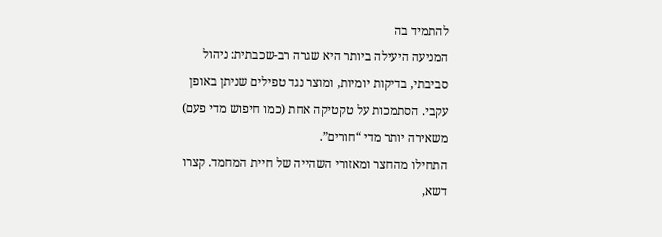להתמיד בה
המניעה היעילה ביותר היא שגרה רב-שכבתית: ניהול סביבתי, בדיקות יומיות, ומוצר נגד טפילים שניתן באופן עקבי. הסתמכות על טקטיקה אחת (כמו חיפוש מדי פעם) משאירה יותר מדי “חורים”.
התחילו מהחצר ומאזורי השהייה של חיית המחמד. קצרו דשא,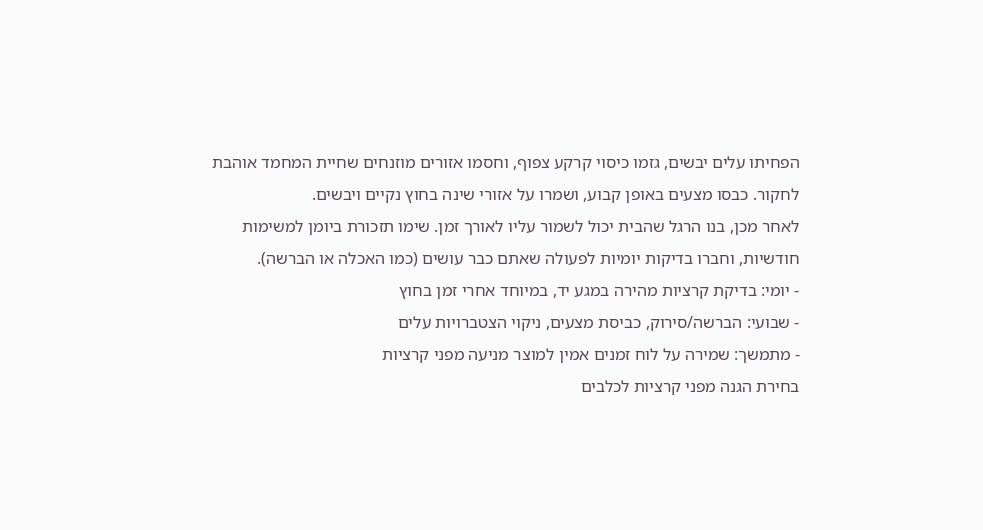הפחיתו עלים יבשים, גזמו כיסוי קרקע צפוף, וחסמו אזורים מוזנחים שחיית המחמד אוהבת לחקור. כבסו מצעים באופן קבוע, ושמרו על אזורי שינה בחוץ נקיים ויבשים.
לאחר מכן, בנו הרגל שהבית יכול לשמור עליו לאורך זמן. שימו תזכורת ביומן למשימות חודשיות, וחברו בדיקות יומיות לפעולה שאתם כבר עושים (כמו האכלה או הברשה).
- יומי: בדיקת קרציות מהירה במגע יד, במיוחד אחרי זמן בחוץ
- שבועי: הברשה/סירוק, כביסת מצעים, ניקוי הצטברויות עלים
- מתמשך: שמירה על לוח זמנים אמין למוצר מניעה מפני קרציות
בחירת הגנה מפני קרציות לכלבים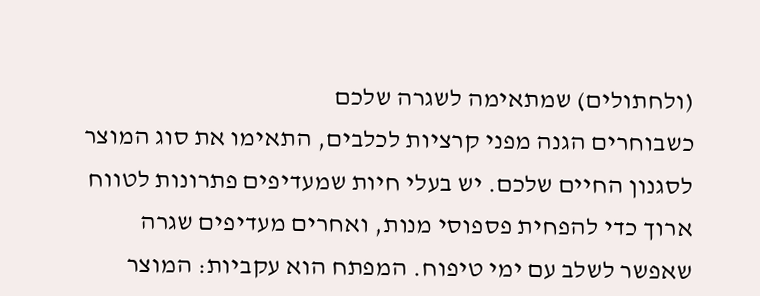(ולחתולים) שמתאימה לשגרה שלכם
כשבוחרים הגנה מפני קרציות לכלבים, התאימו את סוג המוצר לסגנון החיים שלכם. יש בעלי חיות שמעדיפים פתרונות לטווח ארוך כדי להפחית פספוסי מנות, ואחרים מעדיפים שגרה שאפשר לשלב עם ימי טיפוח. המפתח הוא עקביות: המוצר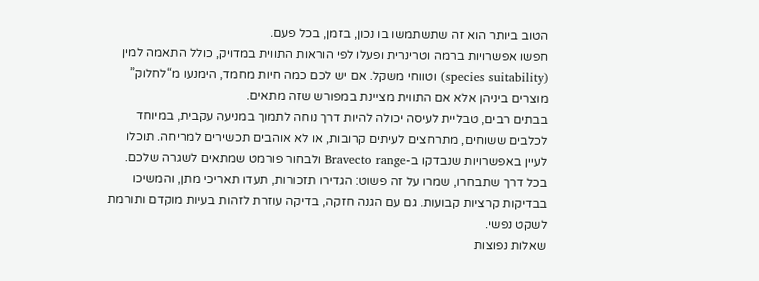הטוב ביותר הוא זה שתשתמשו בו נכון, בזמן, בכל פעם.
חפשו אפשרויות ברמה וטרינרית ופעלו לפי הוראות התווית במדויק, כולל התאמה למין (species suitability) וטווחי משקל. אם יש לכם כמה חיות מחמד, הימנעו מ“לחלוק” מוצרים ביניהן אלא אם התווית מציינת במפורש שזה מתאים.
בבתים רבים, טבליית לעיסה יכולה להיות דרך נוחה לתמוך במניעה עקבית, במיוחד לכלבים ששוחים, מתרחצים לעיתים קרובות, או לא אוהבים תכשירים למריחה. תוכלו לעיין באפשרויות שנבדקו ב-Bravecto range ולבחור פורמט שמתאים לשגרה שלכם.
בכל דרך שתבחרו, שמרו על זה פשוט: הגדירו תזכורות, תעדו תאריכי מתן, והמשיכו בבדיקות קרציות קבועות. גם עם הגנה חזקה, בדיקה עוזרת לזהות בעיות מוקדם ותורמת לשקט נפשי.
שאלות נפוצות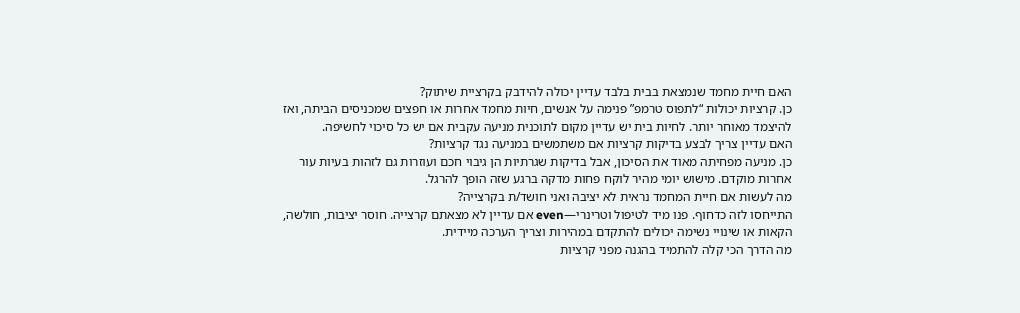האם חיית מחמד שנמצאת בבית בלבד עדיין יכולה להידבק בקרציית שיתוק?
כן. קרציות יכולות “לתפוס טרמפ” פנימה על אנשים, חיות מחמד אחרות או חפצים שמכניסים הביתה, ואז להיצמד מאוחר יותר. לחיות בית יש עדיין מקום לתוכנית מניעה עקבית אם יש כל סיכוי לחשיפה.
האם עדיין צריך לבצע בדיקות קרציות אם משתמשים במניעה נגד קרציות?
כן. מניעה מפחיתה מאוד את הסיכון, אבל בדיקות שגרתיות הן גיבוי חכם ועוזרות גם לזהות בעיות עור אחרות מוקדם. מישוש יומי מהיר לוקח פחות מדקה ברגע שזה הופך להרגל.
מה לעשות אם חיית המחמד נראית לא יציבה ואני חושד/ת בקרצייה?
התייחסו לזה כדחוף. פנו מיד לטיפול וטרינרי—even אם עדיין לא מצאתם קרצייה. חוסר יציבות, חולשה, הקאות או שינויי נשימה יכולים להתקדם במהירות וצריך הערכה מיידית.
מה הדרך הכי קלה להתמיד בהגנה מפני קרציות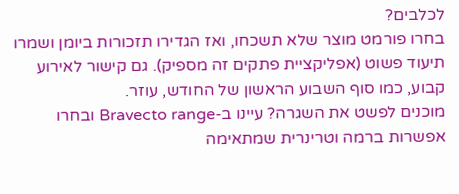לכלבים?
בחרו פורמט מוצר שלא תשכחו, ואז הגדירו תזכורות ביומן ושמרו תיעוד פשוט (אפליקציית פתקים זה מספיק). גם קישור לאירוע קבוע, כמו סוף השבוע הראשון של החודש, עוזר.
מוכנים לפשט את השגרה? עיינו ב-Bravecto range ובחרו אפשרות ברמה וטרינרית שמתאימה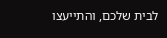לבית שלכם, והתייעצו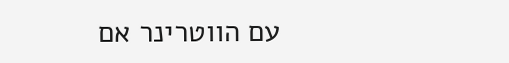עם הווטרינר אם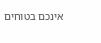אינכם בטוחים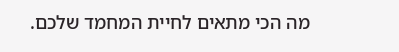מה הכי מתאים לחיית המחמד שלכם.